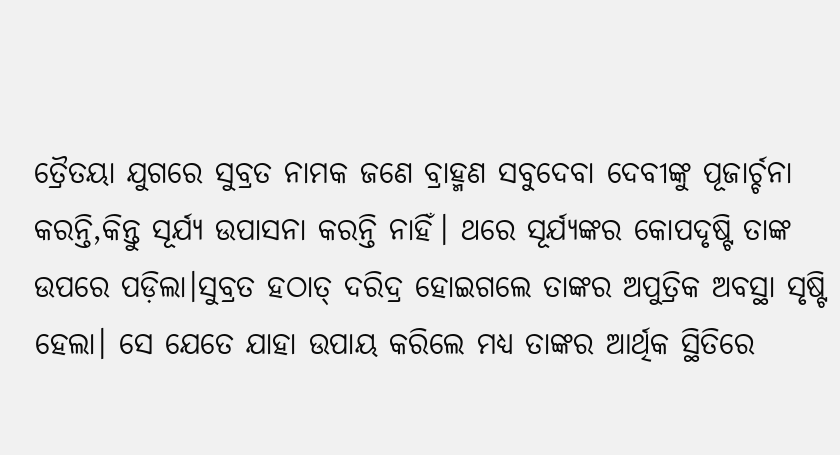ତ୍ରୈତୟା ଯୁଗରେ ସୁବ୍ରତ ନାମକ ଜଣେ ବ୍ରାହ୍ମଣ ସବୁଦେବା ଦେବୀଙ୍କୁ ପୂଜାର୍ଚ୍ଚନା କରନ୍ତି,କିନ୍ତୁ ସୂର୍ଯ୍ୟ ଉପାସନା କରନ୍ତି ନାହିଁ। ଥରେ ସୂର୍ଯ୍ୟଙ୍କର କୋପଦୃଷ୍ଟି ତାଙ୍କ ଉପରେ ପଡ଼ିଲା।ସୁବ୍ରତ ହଠାତ୍ ଦରିଦ୍ର ହୋଇଗଲେ ତାଙ୍କର ଅପୁତ୍ରିକ ଅବସ୍ଥା ସୃଷ୍ଟି ହେଲା। ସେ ଯେତେ ଯାହା ଉପାୟ କରିଲେ ମଧ୍ୟ ତାଙ୍କର ଆର୍ଥିକ ସ୍ଥିତିରେ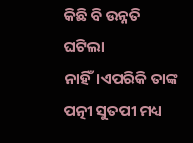କିଛି ବି ଉନ୍ନତି ଘଟିଲା ନାହିଁ।ଏପରିକି ତାଙ୍କ ପତ୍ନୀ ସୁତପୀ ମଧ୍ୟ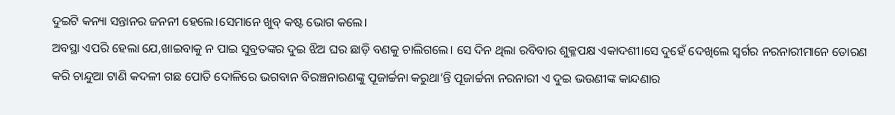ଦୁଇଟି କନ୍ୟା ସନ୍ତାନର ଜନନୀ ହେଲେ।ସେମାନେ ଖୁବ୍ କଷ୍ଟ ଭୋଗ କଲେ।
ଅବସ୍ଥା ଏପରି ହେଲା ଯେ,ଖାଇବାକୁ ନ ପାଇ ସୁବ୍ରତଙ୍କର ଦୁଇ ଝିଅ ଘର ଛାଡ଼ି ବଣକୁ ଚାଲିଗଲେ। ସେ ଦିନ ଥିଲା ରବିବାର ଶୁକ୍ଳପକ୍ଷ ଏକାଦଶୀ।ସେ ଦୁହେଁ ଦେଖିଲେ ସ୍ୱର୍ଗର ନରନାରୀମାନେ ତୋରଣ କରି ଚାନ୍ଦୁଆ ଟାଣି କଦଳୀ ଗଛ ପୋତି ଦୋଳିରେ ଭଗବାନ ବିରଞ୍ଚନାରଣଙ୍କୁ ପୂଜାର୍ଚ୍ଚନା କରୁଥା’ନ୍ତି ପୂଜାର୍ଚ୍ଚନା ନରନାରୀ ଏ ଦୁଇ ଭଉଣୀଙ୍କ କାନ୍ଦଣାର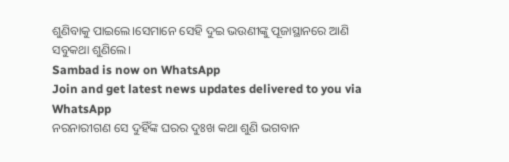ଶୁଣିବାକୁ ପାଇଲେ।ସେମାନେ ସେହି ଦୁଇ ଭଉଣୀଙ୍କୁ ପୂଜାସ୍ଥାନରେ ଆଣି ସବୁକଥା ଶୁଣିଲେ।
Sambad is now on WhatsApp
Join and get latest news updates delivered to you via WhatsApp
ନରନାରୀଗଣ ସେ ଦୁହିଁଙ୍କ ଘରର ଦୁଃଖ କଥା ଶୁଣି ଭଗବାନ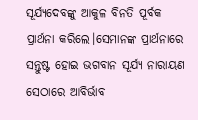ସୂର୍ଯ୍ୟଦେବଙ୍କୁ ଆକୁଳ ବିନତି ପୂର୍ବକ ପ୍ରାର୍ଥନା କରିଲେ।ସେମାନଙ୍କ ପ୍ରାର୍ଥନାରେ ସନ୍ତୁଷ୍ଟ ହୋଇ ଭଗବାନ ସୂର୍ଯ୍ୟ ନାରାୟଣ ସେଠାରେ ଆବିର୍ଭାବ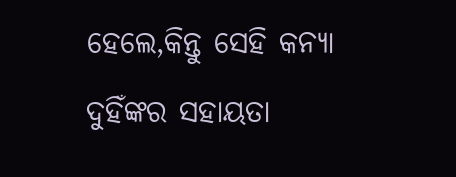ହେଲେ,କିନ୍ତୁ ସେହି କନ୍ୟା ଦୁହିଁଙ୍କର ସହାୟତା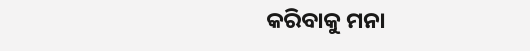କରିବାକୁ ମନା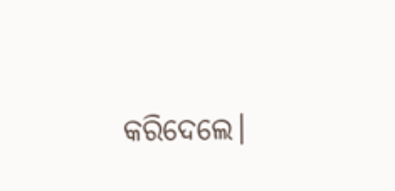କରିଦେଲେ।